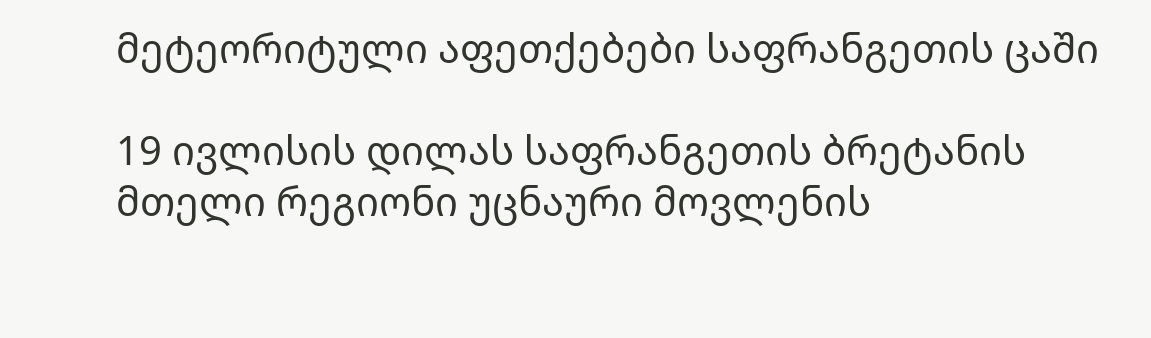მეტეორიტული აფეთქებები საფრანგეთის ცაში

19 ივლისის დილას საფრანგეთის ბრეტანის მთელი რეგიონი უცნაური მოვლენის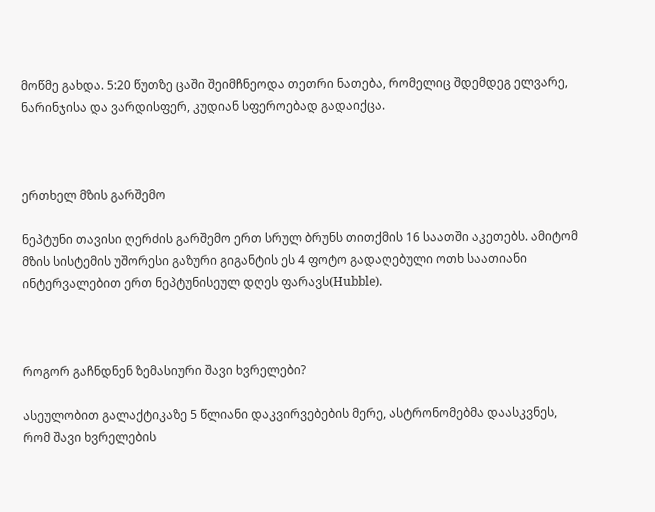მოწმე გახდა. 5:20 წუთზე ცაში შეიმჩნეოდა თეთრი ნათება, რომელიც შდემდეგ ელვარე, ნარინჯისა და ვარდისფერ, კუდიან სფეროებად გადაიქცა.



ერთხელ მზის გარშემო

ნეპტუნი თავისი ღერძის გარშემო ერთ სრულ ბრუნს თითქმის 16 საათში აკეთებს. ამიტომ მზის სისტემის უშორესი გაზური გიგანტის ეს 4 ფოტო გადაღებული ოთხ საათიანი ინტერვალებით ერთ ნეპტუნისეულ დღეს ფარავს(Hubble).



როგორ გაჩნდნენ ზემასიური შავი ხვრელები?

ასეულობით გალაქტიკაზე 5 წლიანი დაკვირვებების მერე, ასტრონომებმა დაასკვნეს, რომ შავი ხვრელების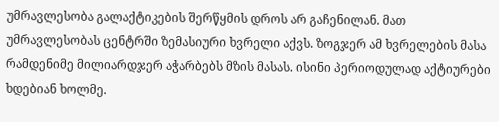უმრავლესობა გალაქტიკების შერწყმის დროს არ გაჩენილან. მათ უმრავლესობას ცენტრში ზემასიური ხვრელი აქვს. ზოგჯერ ამ ხვრელების მასა რამდენიმე მილიარდჯერ აჭარბებს მზის მასას. ისინი პერიოდულად აქტიურები ხდებიან ხოლმე.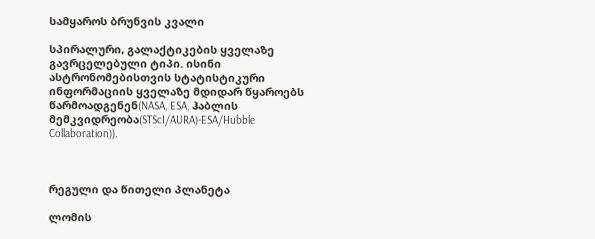სამყაროს ბრუნვის კვალი

სპირალური, გალაქტიკების ყველაზე გავრცელებული ტიპი. ისინი ასტრონომებისთვის სტატისტიკური ინფორმაციის ყველაზე მდიდარ წყაროებს წარმოადგენენ(NASA, ESA, ჰაბლის მემკვიდრეობა(STScI/AURA)-ESA/Hubble Collaboration)).



რეგული და წითელი პლანეტა

ლომის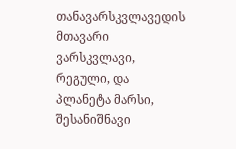თანავარსკვლავედის მთავარი ვარსკვლავი, რეგული, და პლანეტა მარსი, შესანიშნავი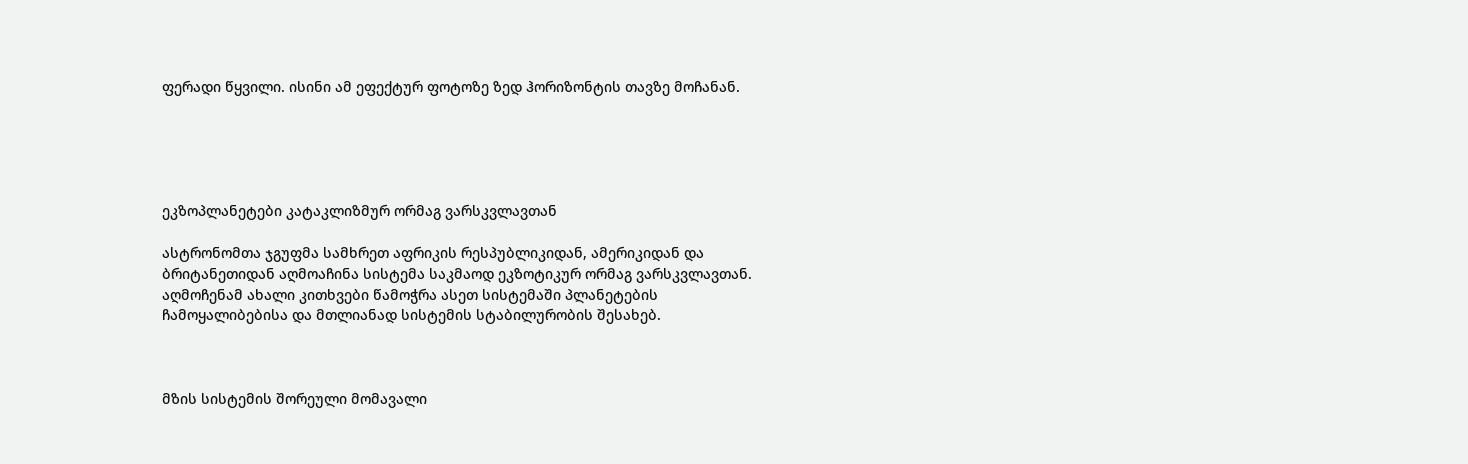ფერადი წყვილი. ისინი ამ ეფექტურ ფოტოზე ზედ ჰორიზონტის თავზე მოჩანან.





ეკზოპლანეტები კატაკლიზმურ ორმაგ ვარსკვლავთან

ასტრონომთა ჯგუფმა სამხრეთ აფრიკის რესპუბლიკიდან, ამერიკიდან და ბრიტანეთიდან აღმოაჩინა სისტემა საკმაოდ ეკზოტიკურ ორმაგ ვარსკვლავთან. აღმოჩენამ ახალი კითხვები წამოჭრა ასეთ სისტემაში პლანეტების ჩამოყალიბებისა და მთლიანად სისტემის სტაბილურობის შესახებ.



მზის სისტემის შორეული მომავალი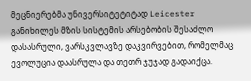მეცნიერებმა უნივერსიტეტიტად Leicester განიხილეს მზის სისტემის არსებობის შესაძლო დასასრული, ვარსკვლავზე დაკვირვებით, რომელმაც ევოლუცია დაასრულა და თეთრ ჯუჯად გადაიქცა.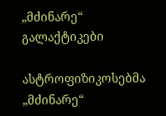„მძინარე“ გალაქტიკები

ასტროფიზიკოსებმა „მძინარე“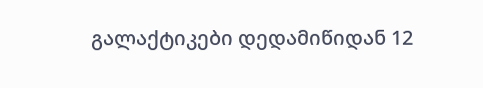გალაქტიკები დედამიწიდან 12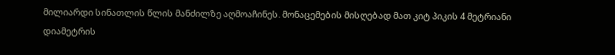მილიარდი სინათლის წლის მანძილზე აღმოაჩინეს. მონაცემების მისღებად მათ კიტ პიკის 4 მეტრიანი დიამეტრის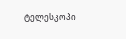ტელესკოპი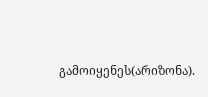გამოიყენეს(არიზონა).